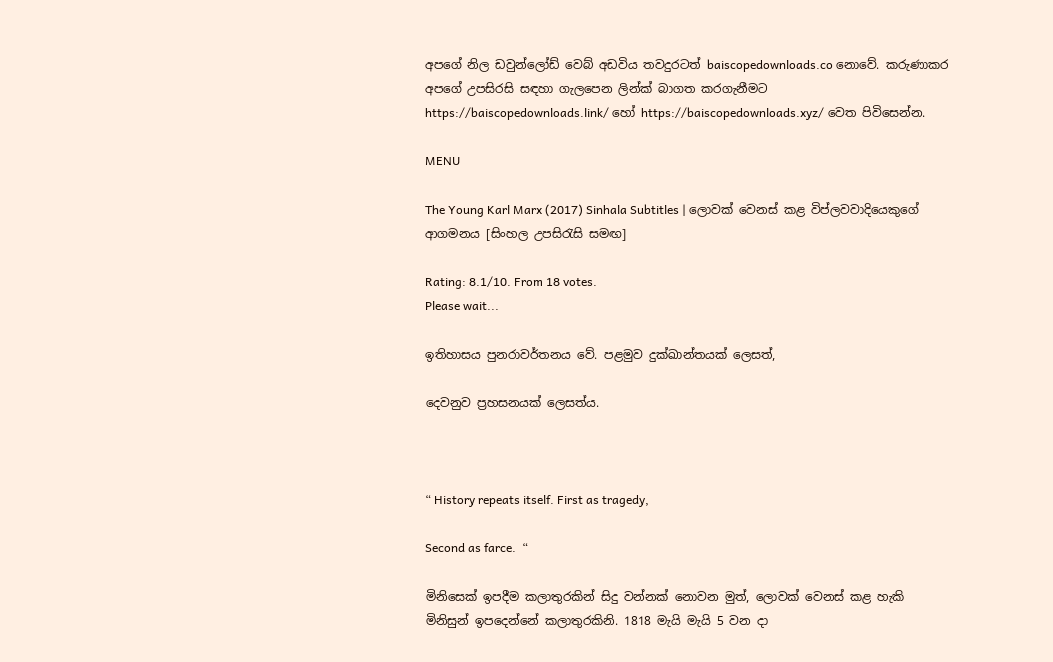අපගේ නිල ඩවුන්ලෝඩ් වෙබ් අඩවිය තවදුරටත් baiscopedownloads.co නොවේ. කරුණාකර අපගේ උපසිරසි සඳහා ගැලපෙන ලින්ක් බාගත කරගැනීමට https://baiscopedownloads.link/ හෝ https://baiscopedownloads.xyz/ වෙත පිවිසෙන්න.

MENU

The Young Karl Marx (2017) Sinhala Subtitles | ලොවක් වෙනස් කළ විප්ලවවාදියෙකුගේ ආගමනය [සිංහල උපසිරැසි සමඟ]

Rating: 8.1/10. From 18 votes.
Please wait...

ඉතිහාසය පුනරාවර්තනය වේ. පළමුව දුක්ඛාන්තයක් ලෙසත්,

දෙවනුව ප්‍රහසනයක් ලෙසත්ය.



“ History repeats itself. First as tragedy,

Second as farce.  “

මිනිසෙක් ඉපදීම කලාතුරකින් සිදු වන්නක් නොවන මුත්, ලොවක් වෙනස් කළ හැකි මිනිසුන් ඉපදෙන්නේ කලාතුරකිනි. 1818 මැයි මැයි 5 වන දා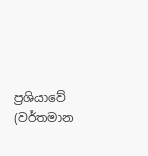ප්‍රශියාවේ (වර්තමාන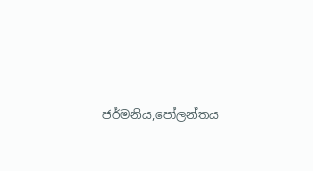ජර්මනිය,පෝලන්තය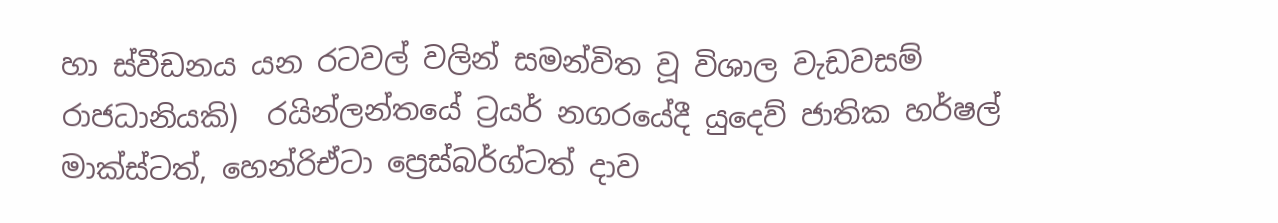හා ස්වීඩනය යන රටවල් වලින් සමන්විත වූ විශාල වැඩවසම් රාජධානියකි)  රයින්ලන්තයේ ට්‍රයර් නගරයේදී යුදෙව් ජාතික හර්ෂල් මාක්ස්ටත්, හෙන්රිඒටා ප්‍රෙස්බර්ග්ටත් දාව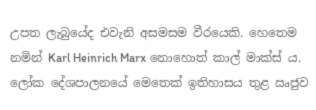උපත ලැබුයේද එවැනි අසමසම වීරයෙකි. හෙතෙම නමින් Karl Heinrich Marx නොහොත් කාල් මාක්ස් ය. ලෝක දේශපාලනයේ මෙතෙක් ඉතිහාසය තුළ ඍජුව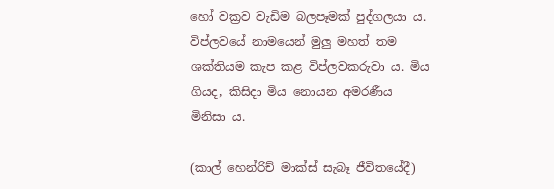හෝ වක්‍රව වැඩිම බලපෑමක් පුද්ගලයා ය. විප්ලවයේ නාමයෙන් මුලු මහත් තම ශක්තියම කැප කළ විප්ලවකරුවා ය. මිය ගියද, කිසිදා මිය නොයන අමරණීය මිනිසා ය.

(කාල් හෙන්රිච් මාක්ස් සැබෑ ජීවිතයේදී)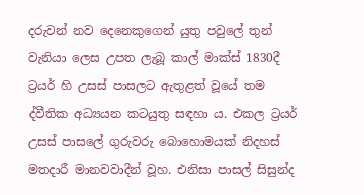දරුවන් නව දෙනෙකුගෙන් යුතු පවුලේ තුන් වැනියා ලෙස උපත ලැබූ කාල් මාක්ස් 1830දී ට්‍රයර් හි උසස් පාසලට ඇතුළත් වූයේ තම ද්වීතික අධ්‍යයන කටයුතු සඳහා ය. එකල ට්‍රයර් උසස් පාසලේ ගුරුවරු බොහොමයක් නිදහස් මතදාරී මානවවාදීන් වූහ. එනිසා පාසල් සිසුන්ද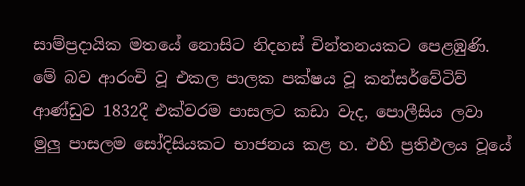සාම්ප්‍රදායික මතයේ නොසිට නිදහස් චින්තනයකට පෙළඹුණි. මේ බව ආරංචි වූ එකල පාලක පක්ෂය වූ කන්සර්වේටිව් ආණ්ඩුව 1832දී එක්වරම පාසලට කඩා වැද, පොලීසිය ලවා මුලු පාසලම සෝදිසියකට භාජනය කළ හ. එහි ප්‍රතිඵලය වූයේ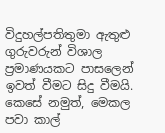විදුහල්පතිතුමා ඇතුළු ගුරුවරුන් විශාල ප්‍රමාණයකට පාසලෙන් ඉවත් වීමට සිදු වීමයි.  කෙසේ නමුත්, මෙකල පවා කාල්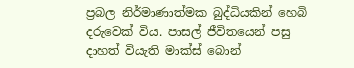ප්‍රබල නිර්මාණාත්මක බුද්ධියකින් හෙබි දරුවෙක් විය. පාසල් ජීවිතයෙන් පසු දාහත් වියැති මාක්ස් බොන්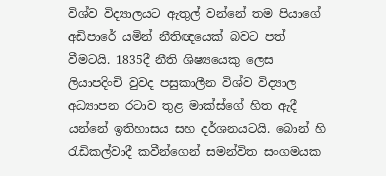විශ්ව විද්‍යාලයට ඇතුල් වන්නේ තම පියාගේ අඩිපාරේ යමින් නීතිඥයෙක් බවට පත් වීමටයි. 1835දී නීති ශිෂ්‍යයෙකු ලෙස ලියාපදිංචි වුවද පසුකාලීන විශ්ව විද්‍යාල අධ්‍යාපන රටාව තුළ මාක්ස්ගේ හිත ඇදී යන්නේ ඉතිහාසය සහ දර්ශනයටයි. බොන් හි රැඩිකල්වාදී කවීන්ගෙන් සමන්විත සංගමයක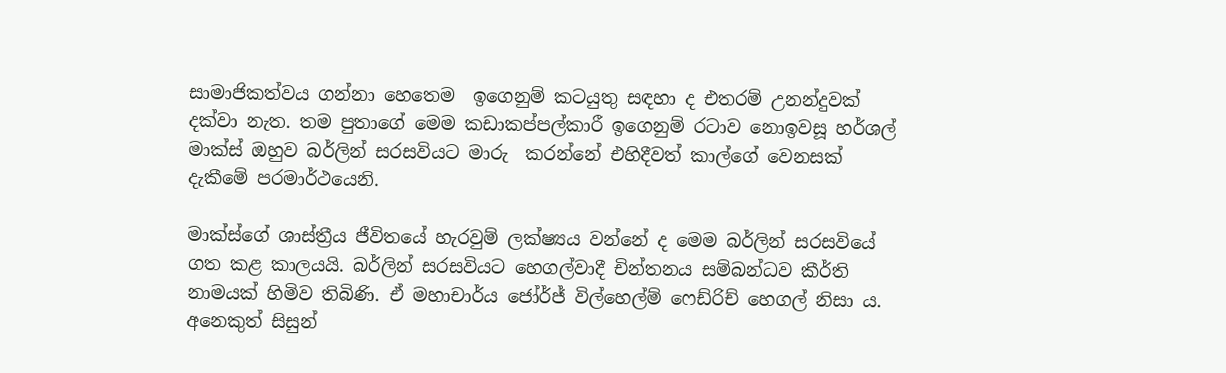සාමාජිකත්වය ගන්නා හෙතෙම  ඉගෙනුම් කටයුතු සඳහා ද එතරම් උනන්දුවක් දක්වා නැත. තම පුතාගේ මෙම කඩාකප්පල්කාරී ඉගෙනුම් රටාව නොඉවසූ හර්ශල් මාක්ස් ඔහුව බර්ලින් සරසවියට මාරු  කරන්නේ එහිදීවත් කාල්ගේ වෙනසක් දැකීමේ පරමාර්ථයෙනි.

මාක්ස්ගේ ශාස්ත්‍රීය ජීවිතයේ හැරවුම් ලක්ෂ්‍යය වන්නේ ද මෙම බර්ලින් සරසවියේ ගත කළ කාලයයි. බර්ලින් සරසවියට හෙගල්වාදී චින්තනය සම්බන්ධව කීර්ති නාමයක් හිමිව තිබිණි. ඒ මහාචාර්ය ජෝර්ජ් විල්හෙල්ම් ෆෙඩ්රිච් හෙගල් නිසා ය. අනෙකුත් සිසුන්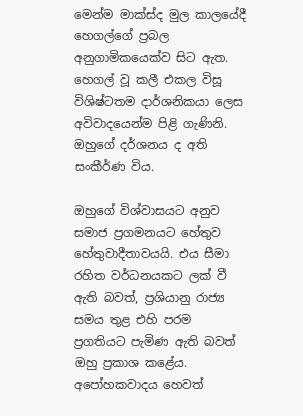මෙන්ම මාක්ස්ද මුල කාලයේදී හෙගල්ගේ ප්‍රබල අනුගාමිකයෙක්ව සිට ඇත. හෙගල් වූ කලී එකල විසූ විශිෂ්ටතම දාර්ශනිකයා ලෙස අවිවාදයෙන්ම පිළි ගැණිනි. ඔහුගේ දර්ශනය ද අති සංකීර්ණ විය.

ඔහුගේ විශ්වාසයට අනුව සමාජ ප්‍රගමනයට හේතුව හේතුවාදීතාවයයි. එය සීමා රහිත වර්ධනයකට ලක් වී ඇති බවත්, ප්‍රශියානු රාජ්‍ය සමය තුළ එහි පරම ප්‍රගතියට පැමිණ ඇති බවත් ඔහු ප්‍රකාශ කළේය. අපෝහකවාදය හෙවත්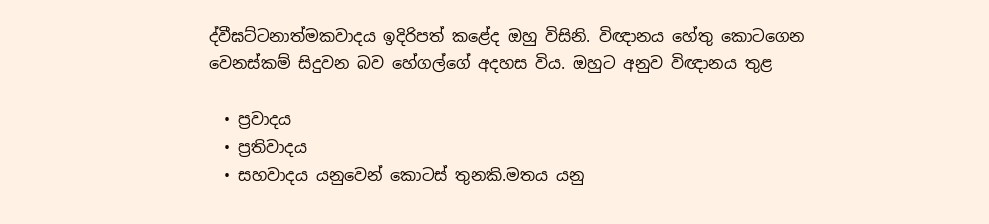ද්වීඝට්ටනාත්මකවාදය ඉදිරිපත් කළේද ඔහු විසිනි. විඥානය හේතු කොටගෙන වෙනස්කම් සිදුවන බව හේගල්ගේ අදහස විය. ඔහුට අනුව විඥානය තුළ

  • ප්‍රවාදය
  • ප්‍රතිවාදය
  • සහවාදය යනුවෙන් කොටස් තුනකි.මතය යනු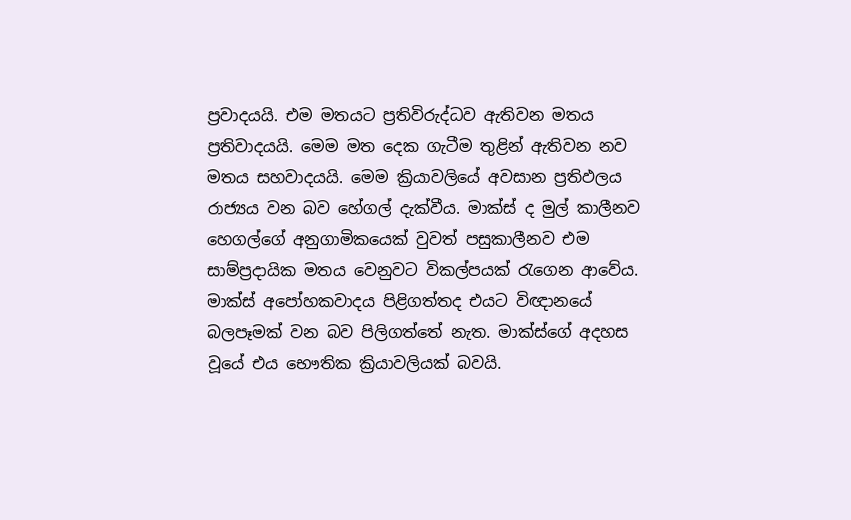ප්‍රවාදයයි. එම මතයට ප්‍රතිවිරුද්ධව ඇතිවන මතය ප්‍රතිවාදයයි. මෙම මත දෙක ගැටීම තුළින් ඇතිවන නව මතය සහවාදයයි. මෙම ක්‍රියාවලියේ අවසාන ප්‍රතිඵලය රාජ්‍යය වන බව හේගල් දැක්වීය. මාක්ස් ද මුල් කාලීනව හෙගල්ගේ අනුගාමිකයෙක් වුවත් පසුකාලීනව එම සාම්ප්‍රදායික මතය වෙනුවට විකල්පයක් රැගෙන ආවේය. මාක්ස් අපෝහකවාදය පිළිගත්තද එයට විඥානයේ බලපෑමක් වන බව පිලිගත්තේ නැත. මාක්ස්ගේ අදහස වූයේ එය භෞතික ක්‍රියාවලියක් බවයි.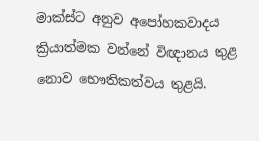මාක්ස්ට අනුව අපෝහකවාදය ක්‍රියාත්මක වන්නේ විඥානය තුළ නොව භෞතිකත්වය තුළයි.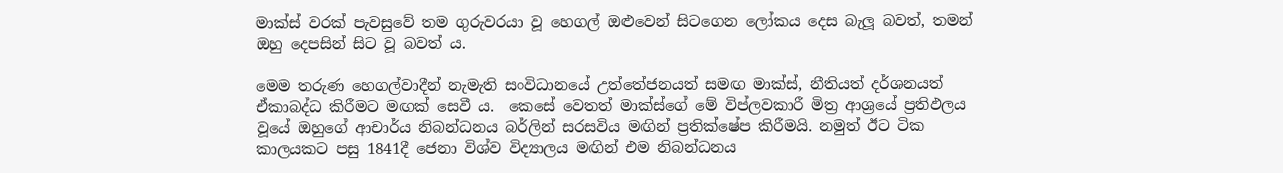මාක්ස් වරක් පැවසුවේ තම ගුරුවරයා වූ හෙගල් ඔළුවෙන් සිටගෙන ලෝකය දෙස බැලූ බවත්, තමන් ඔහු දෙපසින් සිට වූ බවත් ය.

මෙම තරුණ හෙගල්වාදීන් නැමැති සංවිධානයේ උත්තේජනයත් සමඟ මාක්ස්, නීතියත් දර්ශනයත් ඒකාබද්ධ කිරීමට මඟක් සෙවී ය.  කෙසේ වෙතත් මාක්ස්ගේ මේ විප්ලවකාරී මිත්‍ර ආශ්‍රයේ ප්‍රතිඵලය වූයේ ඔහුගේ ආචාර්ය නිබන්ධනය බර්ලින් සරසවිය මඟින් ප්‍රතික්ෂේප කිරීමයි. නමුත් ඊට ටික කාලයකට පසු 1841දී ජෙනා විශ්ව විද්‍යාලය මඟින් එම නිබන්ධනය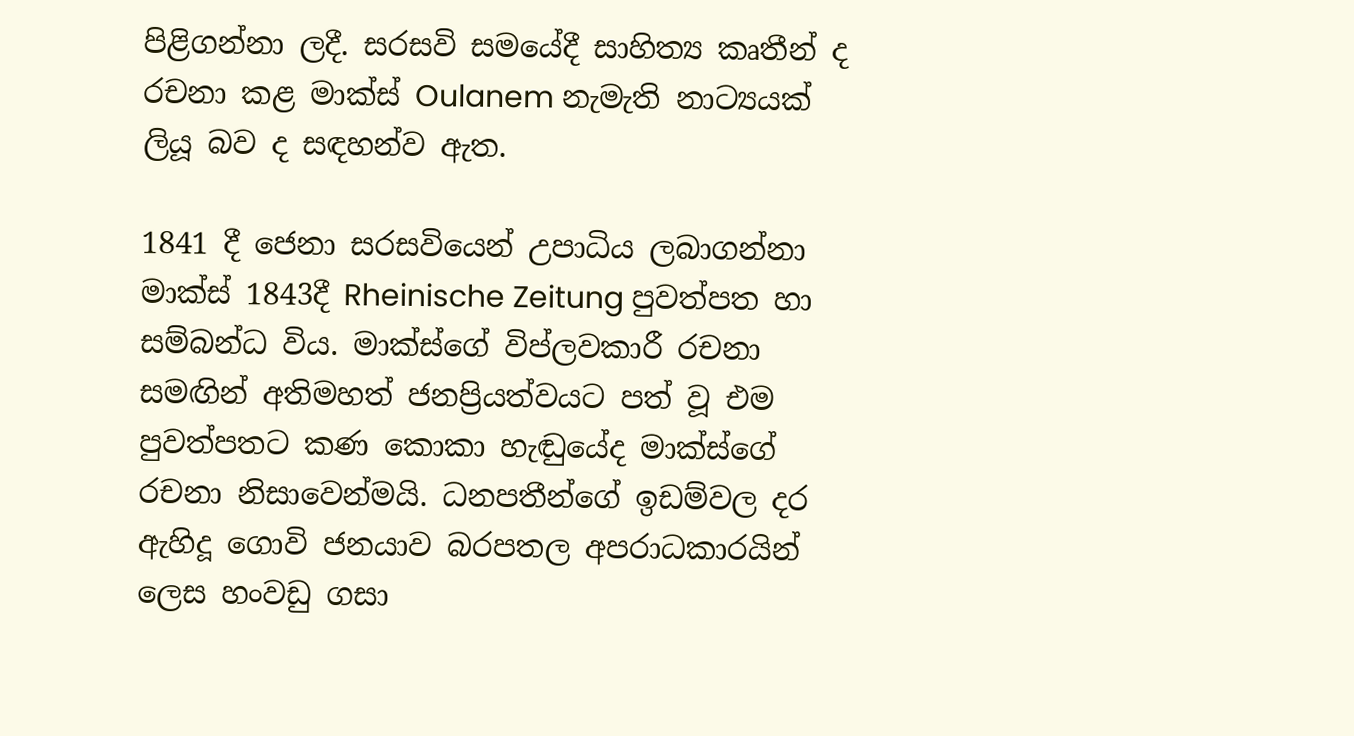පිළිගන්නා ලදී. සරසවි සමයේදී සාහිත්‍ය කෘතීන් ද රචනා කළ මාක්ස් Oulanem නැමැති නාට්‍යයක් ලියූ බව ද සඳහන්ව ඇත.

1841 දී ජෙනා සරසවියෙන් උපාධිය ලබාගන්නා මාක්ස් 1843දී Rheinische Zeitung පුවත්පත හා සම්බන්ධ විය. මාක්ස්ගේ විප්ලවකාරී රචනා සමඟින් අතිමහත් ජනප්‍රියත්වයට පත් වූ එම පුවත්පතට කණ කොකා හැඬුයේද මාක්ස්ගේ රචනා නිසාවෙන්මයි. ධනපතීන්ගේ ඉඩම්වල දර ඇහිදූ ගොවි ජනයාව බරපතල අපරාධකාරයින් ලෙස හංවඩු ගසා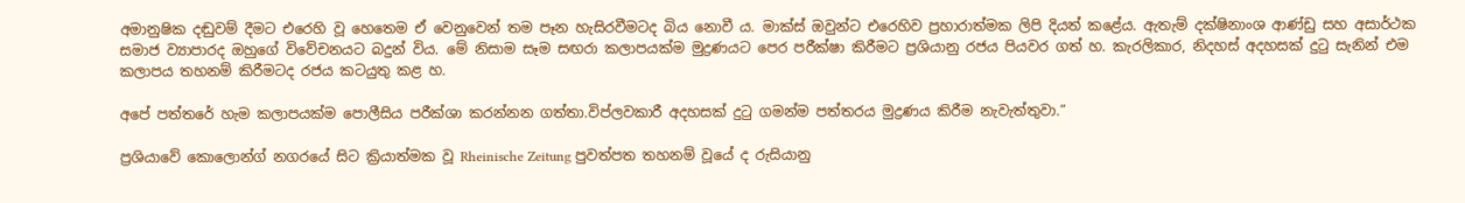අමානුෂික දඬුවම් දීමට එරෙහි වූ හෙතෙම ඒ වෙනුවෙන් තම පෑන හැසිරවීමටද බිය නොවී ය. මාක්ස් ඔවුන්ට එරෙහිව ප්‍රහාරාත්මක ලිපි දියත් කළේය. ඇතැම් දක්ෂිනාංශ ආණ්ඩු සහ අසාර්ථක සමාජ ව්‍යාපාරද ඔහුගේ විවේචනයට බදුන් විය. මේ නිසාම සෑම සඟරා කලාපයක්ම මුද්‍රණයට පෙර පරීක්ෂා කිරීමට ප්‍රශියානු රජය පියවර ගත් හ. කැරලිකාර, නිදහස් අදහසක් දුටු සැනින් එම කලාපය තහනම් කිරීමටද රජය කටයුතු කළ හ.

අපේ පත්තරේ හැම කලාපයක්ම පොලීසිය පරීක්ශා කරන්නන ගත්තා.විප්ලවකාරී අදහසක් දුටු ගමන්ම පත්තරය මුද්‍රණය කිරීම නැවැත්තුවා.”

ප්‍රශියාවේ කොලොන්ග් නගරයේ සිට ක්‍රියාත්මක වූ Rheinische Zeitung පුවත්පත තහනම් වූයේ ද රුසියානු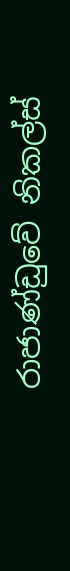රාජාණ්ඩුවේ නිකල්ස්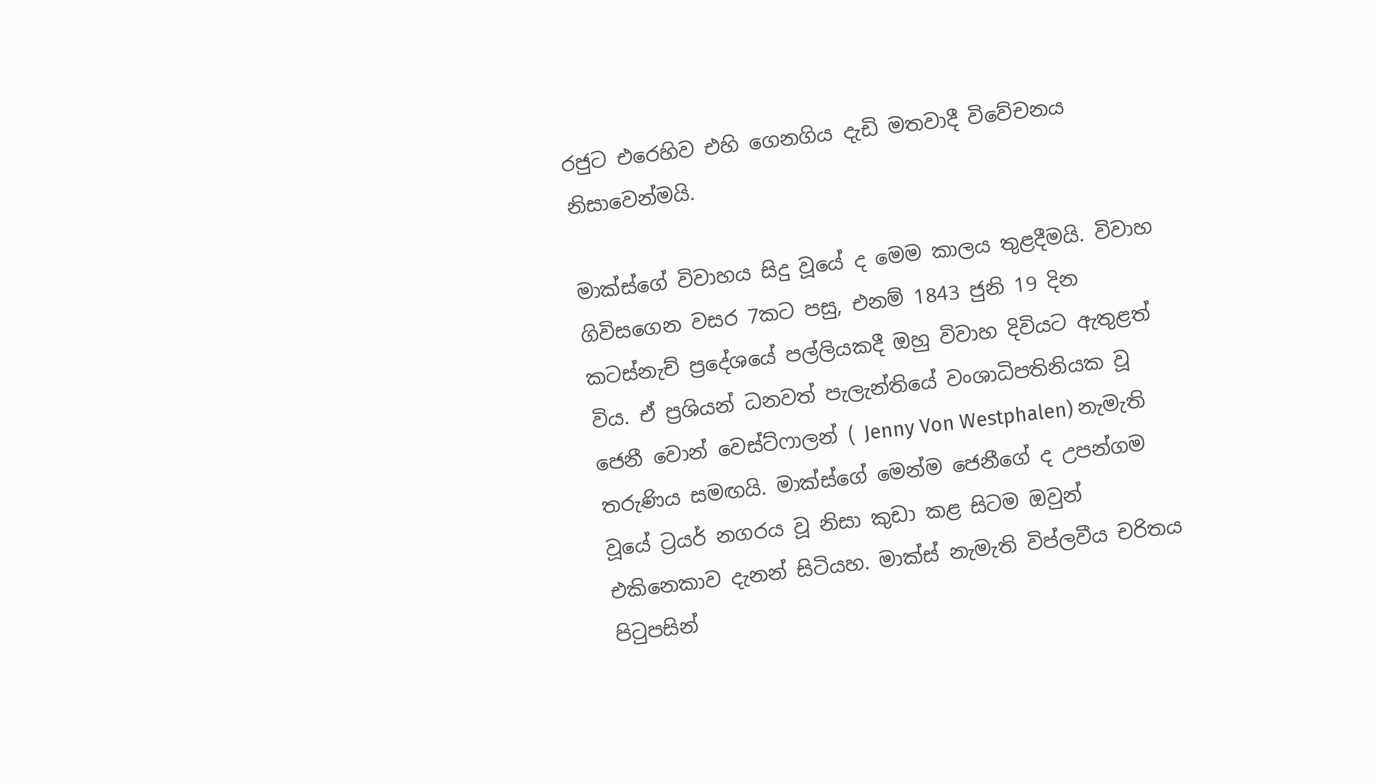රජුට එරෙහිව එහි ගෙනගිය දැඩි මතවාදී විවේචනය නිසාවෙන්මයි.

මාක්ස්ගේ විවාහය සිදු වූයේ ද මෙම කාලය තුළදීමයි. විවාහ ගිවිසගෙන වසර 7කට පසු, එනම් 1843 ජුනි 19 දින කටස්නැච් ප්‍රදේශයේ පල්ලියකදී ඔහු විවාහ දිවියට ඇතුළත් විය. ඒ ප්‍රශියන් ධනවත් පැලැන්තියේ වංශාධිපතිනියක වූ ජෙනී වොන් වෙස්ට්ෆාලන් ( Jenny Von Westphalen) නැමැති තරුණිය සමඟයි. මාක්ස්ගේ මෙන්ම ජෙනීගේ ද උපන්ගම වූයේ ට්‍රයර් නගරය වූ නිසා කුඩා කළ සිටම ඔවුන් එකිනෙකාව දැනන් සිටියහ. මාක්ස් නැමැති විප්ලවීය චරිතය පිටුපසින්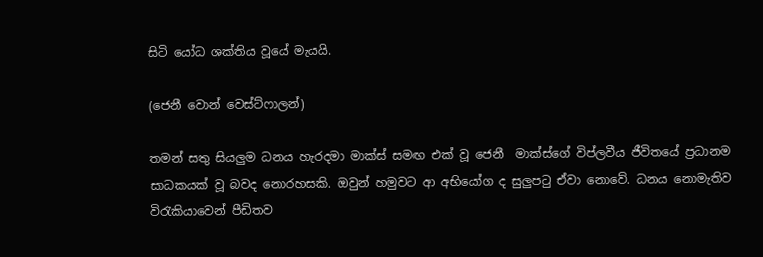සිටි යෝධ ශක්තිය වූයේ මැයයි.

(ජෙනී වොන් වෙස්ට්ෆාලන්)

තමන් සතු සියලුම ධනය හැරදමා මාක්ස් සමඟ එක් වූ ජෙනී  මාක්ස්ගේ විප්ලවීය ජීවිතයේ ප්‍රධානම සාධකයක් වූ බවද නොරහසකි. ඔවුන් හමුවට ආ අභියෝග ද සුලුපටු ඒවා නොවේ. ධනය නොමැතිව විරැකියාවෙන් පීඩිතව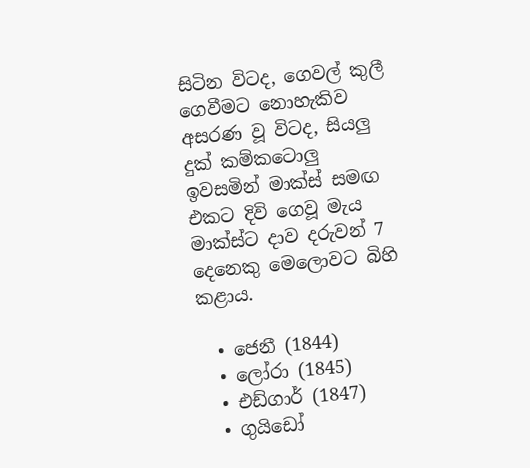සිටින විටද, ගෙවල් කුලී ගෙවීමට නොහැකිව අසරණ වූ විටද, සියලු දුක් කම්කටොලු ඉවසමින් මාක්ස් සමඟ එකට දිවි ගෙවූ මැය මාක්ස්ට දාව දරුවන් 7 දෙනෙකු මෙලොවට බිහි කළාය.

  • ජෙනී (1844)
  • ලෝරා (1845)
  • එඩ්ගාර් (1847)
  • ගුයිඩෝ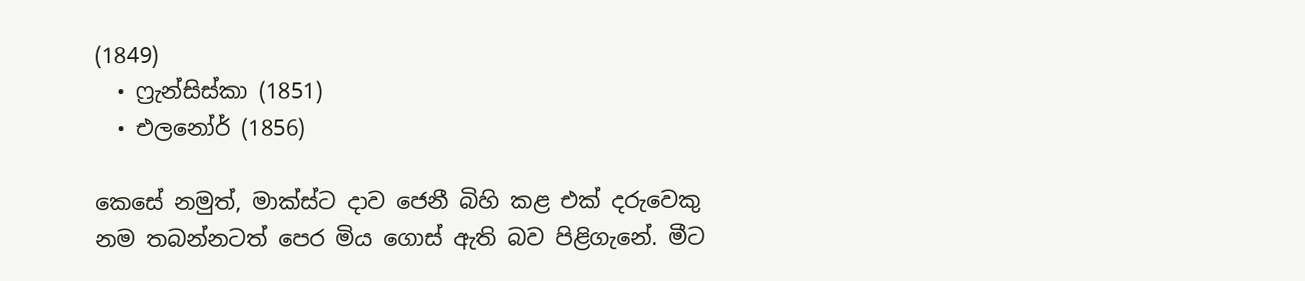(1849)
  • ෆ්‍රැන්සිස්කා (1851)
  • එලනෝර් (1856)

කෙසේ නමුත්, මාක්ස්ට දාව ජෙනී බිහි කළ එක් දරුවෙකු නම තබන්නටත් පෙර මිය ගොස් ඇති බව පිළිගැනේ. මීට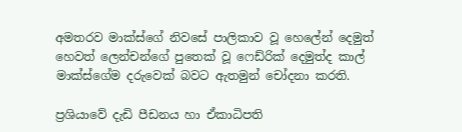අමතරව මාක්ස්ගේ නිවසේ පාලිකාව වූ හෙලේන් දෙමුත් හෙවත් ලෙන්චන්ගේ පුතෙක් වූ ෆෙඩ්රික් දෙමුත්ද කාල් මාක්ස්ගේම දරුවෙක් බවට ඇතමුන් චෝදනා කරති.

ප්‍රශියාවේ දැඩි පීඩනය හා ඒකාධිපති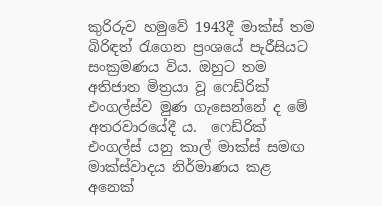කුරිරුව හමුවේ 1943දී මාක්ස් තම බිරිඳත් රැගෙන ප්‍රංශයේ පැරීසියට සංක්‍රමණය විය. ඔහුට තම අතිජාත මිත්‍රයා වූ ෆෙඩ්රික් එංගල්ස්ව මුණ ගැසෙන්නේ ද මේ අතරවාරයේදී ය.  ෆෙඩ්රික් එංගල්ස් යනු කාල් මාක්ස් සමඟ මාක්ස්වාදය නිර්මාණය කළ අනෙක්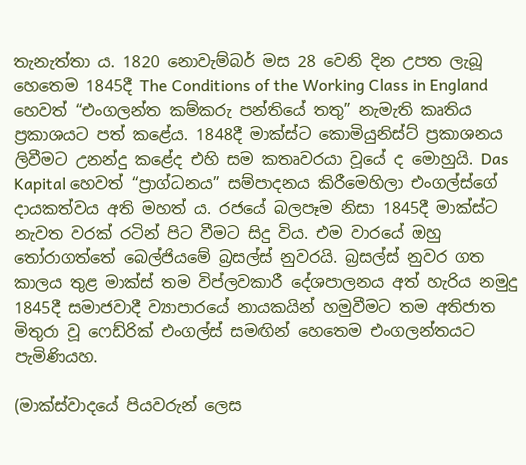තැනැත්තා ය. 1820 නොවැම්බර් මස 28 වෙනි දින උපත ලැබූ හෙතෙම 1845දී The Conditions of the Working Class in England හෙවත් “එංගලන්ත කම්කරු පන්තියේ තතු” නැමැති කෘතිය ප්‍රකාශයට පත් කළේය. 1848දී මාක්ස්ට කොමියුනිස්ට් ප්‍රකාශනය ලිවීමට උනන්දු කළේද එහි සම කතෘවරයා වූයේ ද මොහුයි. Das Kapital හෙවත් “ප්‍රාග්ධනය” සම්පාදනය කිරීමෙහිලා එංගල්ස්ගේ දායකත්වය අති මහත් ය. රජයේ බලපෑම නිසා 1845දී මාක්ස්ට නැවත වරක් රටින් පිට වීමට සිදු විය. එම වාරයේ ඔහු තෝරාගත්තේ බෙල්ජියමේ බ්‍රසල්ස් නුවරයි. බ්‍රසල්ස් නුවර ගත කාලය තුළ මාක්ස් තම විප්ලවකාරී දේශපාලනය අත් හැරිය නමුදු 1845දී සමාජවාදී ව්‍යාපාරයේ නායකයින් හමුවීමට තම අතිජාත මිතුරා වූ ෆෙඩ්රික් එංගල්ස් සමඟින් හෙතෙම එංගලන්තයට පැමිණියහ.

(මාක්ස්වාදයේ පියවරුන් ලෙස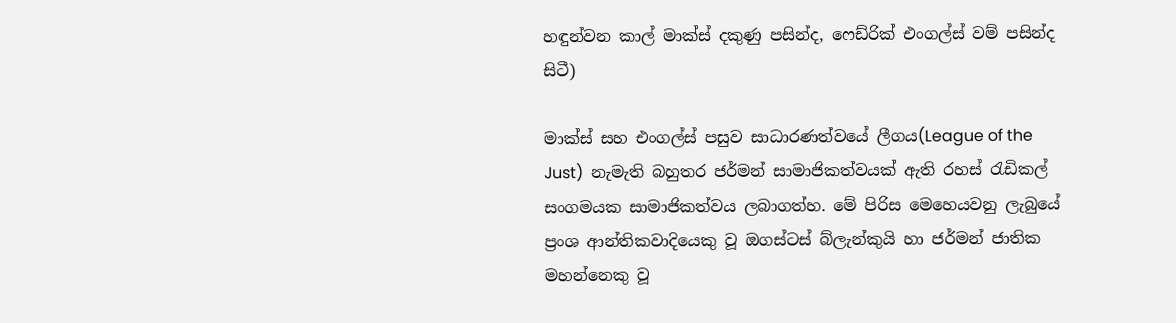හඳුන්වන කාල් මාක්ස් දකුණු පසින්ද, ෆෙඩ්රික් එංගල්ස් වම් පසින්ද සිටී)

මාක්ස් සහ එංගල්ස් පසුව සාධාරණත්වයේ ලීගය(League of the Just)  නැමැති බහුතර ජර්මන් සාමාජිකත්වයක් ඇති රහස් රැඩිකල් සංගමයක සාමාජිකත්වය ලබාගත්හ. මේ පිරිස මෙහෙයවනු ලැබුයේ ප්‍රංශ ආන්තිකවාදියෙකු වූ ඔගස්ටස් බ්ලැන්කුයි හා ජර්මන් ජාතික මහන්නෙකු වූ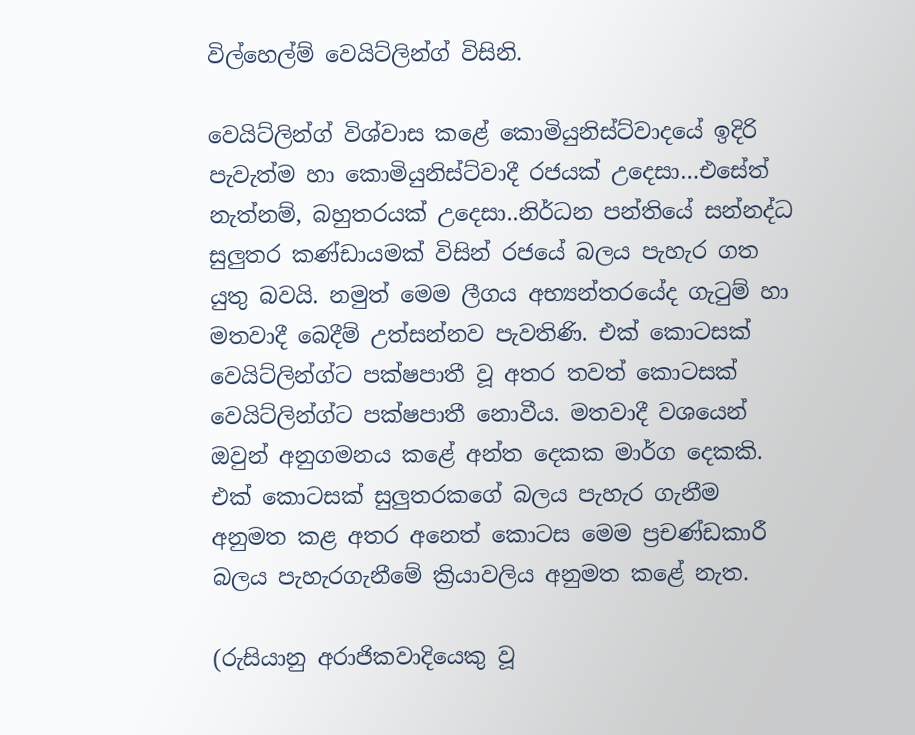විල්හෙල්ම් වෙයිට්ලින්ග් විසිනි.

වෙයිට්ලින්ග් විශ්වාස කළේ කොමියුනිස්ට්වාදයේ ඉදිරි පැවැත්ම හා කොමියුනිස්ට්වාදී රජයක් උදෙසා…එසේත් නැත්නම්, බහුතරයක් උදෙසා..නිර්ධන පන්තියේ සන්නද්ධ සුලුතර කණ්ඩායමක් විසින් රජයේ බලය පැහැර ගත යුතු බවයි. නමුත් මෙම ලීගය අභ්‍යන්තරයේද ගැටුම් හා මතවාදී බෙදීම් උත්සන්නව පැවතිණි. එක් කොටසක් වෙයිට්ලින්ග්ට පක්ෂපාතී වූ අතර තවත් කොටසක් වෙයිට්ලින්ග්ට පක්ෂපාතී නොවීය. මතවාදී වශයෙන් ඔවුන් අනුගමනය කළේ අන්ත දෙකක මාර්ග දෙකකි. එක් කොටසක් සුලුතරකගේ බලය පැහැර ගැනීම අනුමත කළ අතර අනෙත් කොටස මෙම ප්‍රචණ්ඩකාරී බලය පැහැරගැනීමේ ක්‍රියාවලිය අනුමත කළේ නැත.

(රුසියානු අරාජිකවාදියෙකු වූ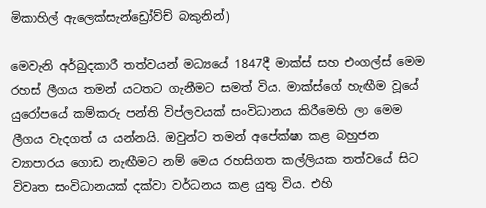මිකාහිල් ඇලෙක්සැන්ඩ්‍රෝව්ච් බකුනින්)

මෙවැනි අර්බුදකාරී තත්වයන් මධ්‍යයේ 1847දී මාක්ස් සහ එංගල්ස් මෙම රහස් ලීගය තමන් යටතට ගැනීමට සමත් විය. මාක්ස්ගේ හැඟීම වූයේ යුරෝපයේ කම්කරු පන්ති විප්ලවයක් සංවිධානය කිරීමෙහි ලා මෙම ලීගය වැදගත් ය යන්නයි. ඔවුන්ට තමන් අපේක්ෂා කළ බහුජන ව්‍යාපාරය ගොඩ නැඟීමට නම් මෙය රහසිගත කල්ලියක තත්වයේ සිට විවෘත සංවිධානයක් දක්වා වර්ධනය කළ යුතු විය. එහි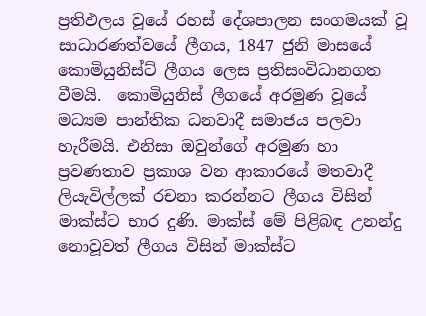ප්‍රතිඵලය වූයේ රහස් දේශපාලන සංගමයක් වූ සාධාරණත්වයේ ලීගය, 1847 ජුනි මාසයේ කොමියුනිස්ට් ලීගය ලෙස ප්‍රතිසංවිධානගත වීමයි.  කොමියුනිස් ලීගයේ අරමුණ වූයේ මධ්‍යම පාන්තික ධනවාදී සමාජය පලවා හැරීමයි. එනිසා ඔවුන්ගේ අරමුණ හා ප්‍රවණතාව ප්‍රකාශ වන ආකාරයේ මතවාදී ලියැවිල්ලක් රචනා කරන්නට ලීගය විසින් මාක්ස්ට භාර දුණි. මාක්ස් මේ පිළිබඳ උනන්දු නොවූවත් ලීගය විසින් මාක්ස්ට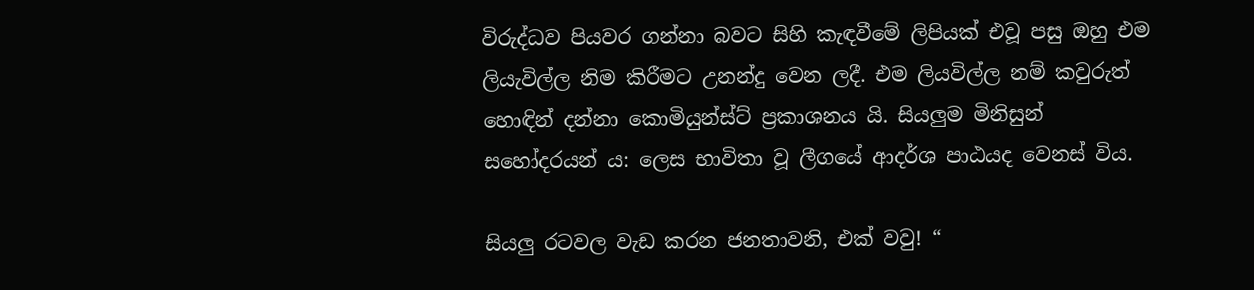විරුද්ධව පියවර ගන්නා බවට සිහි කැඳවීමේ ලිපියක් එවූ පසු ඔහු එම ලියැවිල්ල නිම කිරීමට උනන්දු වෙන ලදී. එම ලියවිල්ල නම් කවුරුත් හොඳින් දන්නා කොමියුන්ස්ට් ප්‍රකාශනය යි. සියලුම මිනිසුන් සහෝදරයන් ය: ලෙස භාවිතා වූ ලීගයේ ආදර්ශ පාඨයද වෙනස් විය.

සියලු රටවල වැඩ කරන ජනතාවනි, එක් වවු! “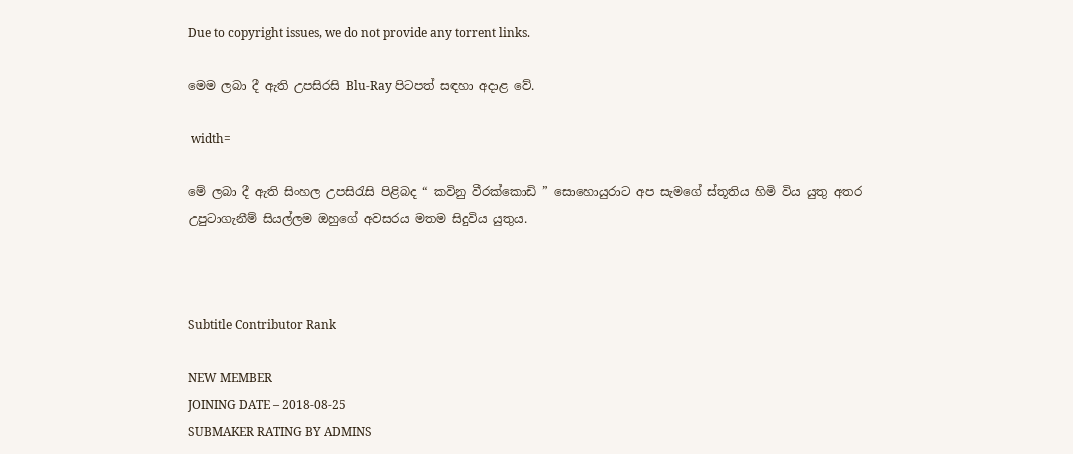Due to copyright issues, we do not provide any torrent links.

මෙම ලබා දී ඇති උපසිරසි Blu-Ray පිටපත් සඳහා අදාළ වේ.

 width=

මේ ලබා දී ඇති සිංහල උපසිරැසි පිළිබද “ කවිනු වීරක්කොඩි ” සොහොයුරාට අප සැමගේ ස්තූතිය හිමි විය යුතු අතර උපුටාගැනීම් සියල්ලම ඔහුගේ අවසරය මතම සිදුවිය යුතුය.



Subtitle Contributor Rank

NEW MEMBER
JOINING DATE – 2018-08-25
SUBMAKER RATING BY ADMINS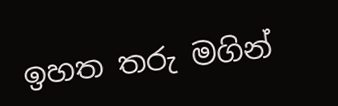ඉහත තරු මගින්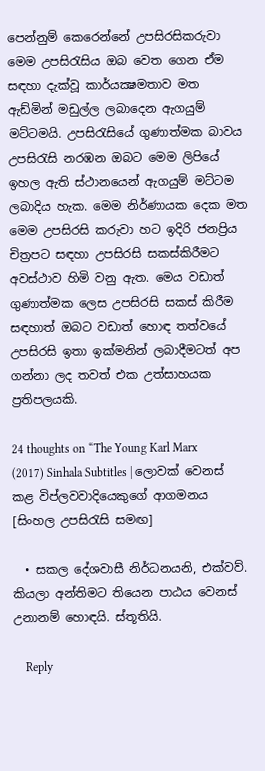පෙන්නුම් කෙරෙන්නේ උපසිරසිකරුවා මෙම උපසිරැසිය ඔබ වෙත ගෙන ඒම සඳහා දැක්වූ කාර්යක්‍ෂමතාව මත ඇඩ්මින් මඩුල්ල ලබාදෙන ඇගයුම් මට්ටමයි. උපසිරැසියේ ගුණාත්මක බාවය උපසිරැසි නරඹන ඔබට මෙම ලිපියේ ඉහල ඇති ස්ථානයෙන් ඇගයුම් මට්ටම ලබාදිය හැක. මෙම නිර්ණායක දෙක මත මෙම උපසිරසි කරුවා හට ඉදිරි ජනප්‍රිය චිත්‍රපට සඳහා උපසිරසි සකස්කිරීමට අවස්ථාව හිමි වනු ඇත. මෙය වඩාත් ගුණාත්මක ලෙස උපසිරසි සකස් කිරීම සඳහාත් ඔබට වඩාත් හොඳ තත්වයේ උපසිරසි ඉතා ඉක්මනින් ලබාදීමටත් අප ගන්නා ලද තවත් එක උත්සාහයක ප්‍රතිපලයකි.

24 thoughts on “The Young Karl Marx (2017) Sinhala Subtitles | ලොවක් වෙනස් කළ විප්ලවවාදියෙකුගේ ආගමනය [සිංහල උපසිරැසි සමඟ]

  • සකල දේශවාසී නිර්ධනයනි, එක්වව්. කියලා අන්තිමට තියෙන පාඨය වෙනස් උනානම් හොඳයි. ස්තූතියි.

    Reply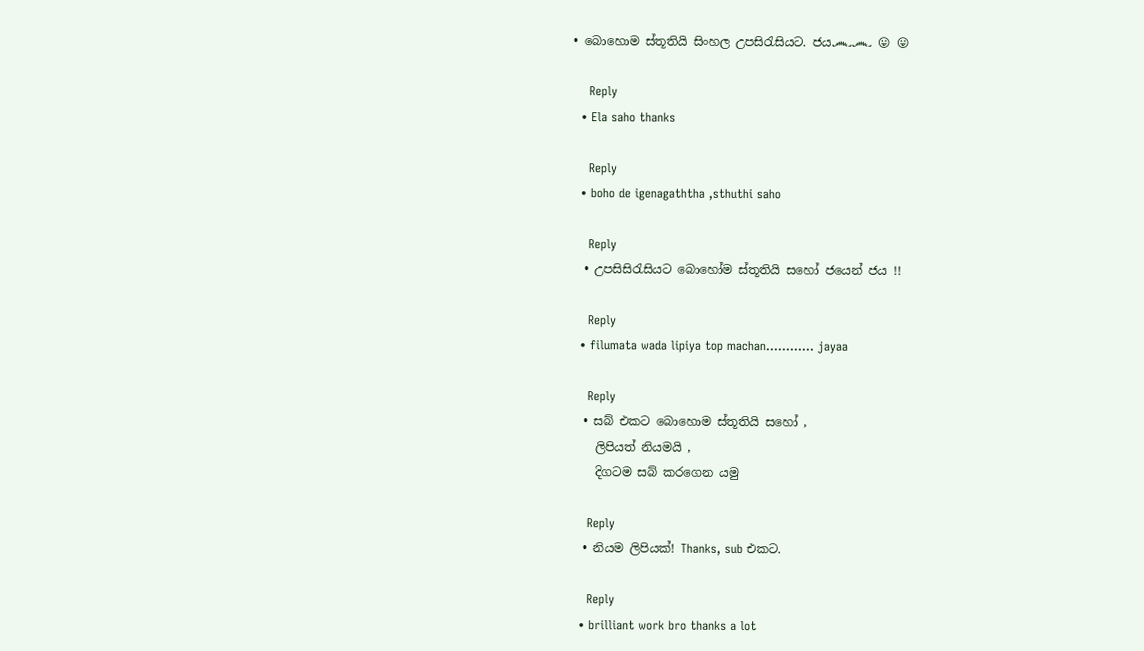• බොහොම ස්තූතියි සිංහල උපසිරැසියට. ජය෴෴ 😛 😛

    Reply
  • Ela saho thanks

    Reply
  • boho de igenagaththa ,sthuthi saho

    Reply
  • උපසිසිරැසියට බොහෝම ස්තූතියි සහෝ ජයෙන් ජය !!

    Reply
  • filumata wada lipiya top machan………… jayaa

    Reply
  • සබ් එකට බොහොම ස්තූතියි සහෝ ,
    ලිපියත් නියමයි ,
    දිගටම සබ් කරගෙන යමු

    Reply
  • නියම ලිපියක්! Thanks, sub එකට.

    Reply
  • brilliant work bro thanks a lot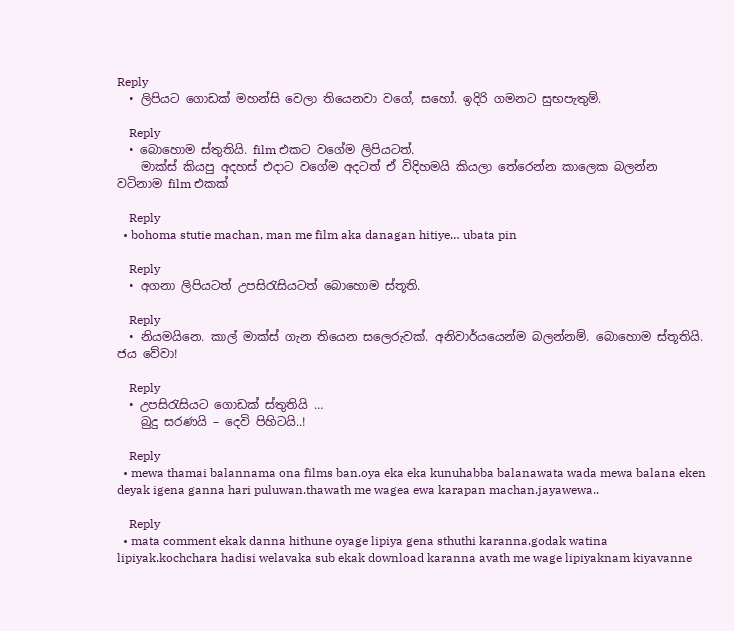Reply
  • ලිපියට ගොඩක් මහන්සි වෙලා තියෙනවා වගේ, සහෝ. ඉදිරි ගමනට සුභපැතුම්.

    Reply
  • බොහොම ස්තුතියි. film එකට වගේම ලිපියටත්.
    මාක්ස් කියපු අදහස් එදාට වගේම අදටත් ඒ විදිහමයි කියලා තේරෙන්න කාලෙක බලන්න වටිනාම film එකක්

    Reply
  • bohoma stutie machan, man me film aka danagan hitiye… ubata pin

    Reply
  • අගනා ලිපියටත් උපසිරැසියටත් බොහොම ස්තූති.

    Reply
  • නියමයිනෙ. කාල් මාක්ස් ගැන තියෙන සලෙරුවක්. අනිවාර්යයෙන්ම බලන්නම්. බොහොම ස්තූතියි. ජය වේවා!

    Reply
  • උපසිරැසියට ගොඩක් ස්තුතියි …
    බුදු සරණයි – දෙවි පිහිටයි..!

    Reply
  • mewa thamai balannama ona films ban.oya eka eka kunuhabba balanawata wada mewa balana eken deyak igena ganna hari puluwan.thawath me wagea ewa karapan machan.jayawewa..

    Reply
  • mata comment ekak danna hithune oyage lipiya gena sthuthi karanna.godak watina lipiyak.kochchara hadisi welavaka sub ekak download karanna avath me wage lipiyaknam kiyavanne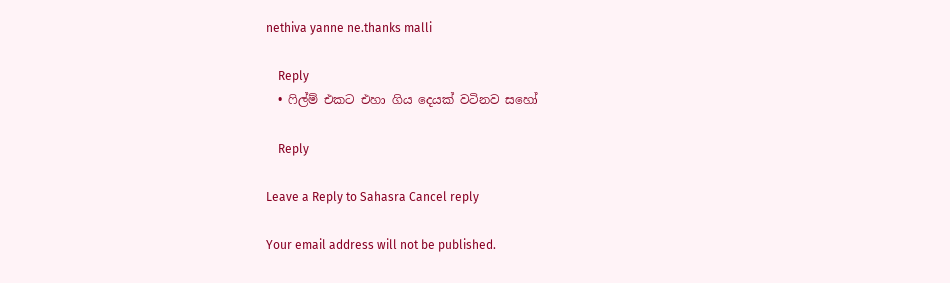nethiva yanne ne.thanks malli

    Reply
  • ෆිල්ම් එකට එහා ගිය දෙයක් වටිනව සහෝ

    Reply

Leave a Reply to Sahasra Cancel reply

Your email address will not be published.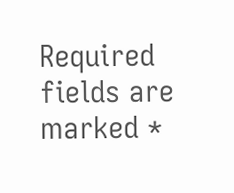Required fields are marked *